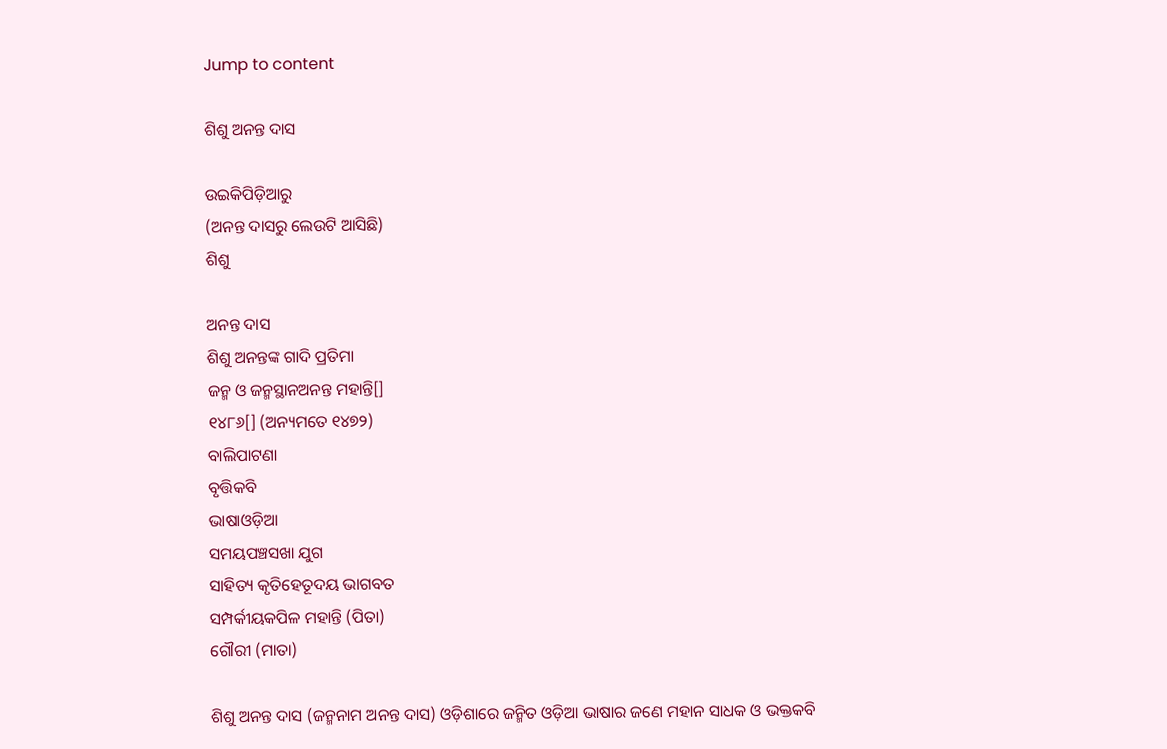Jump to content

ଶିଶୁ ଅନନ୍ତ ଦାସ

ଉଇକିପିଡ଼ିଆ‌ରୁ
(ଅନନ୍ତ ଦାସରୁ ଲେଉଟି ଆସିଛି)
ଶିଶୁ

ଅନନ୍ତ ଦାସ
ଶିଶୁ ଅନନ୍ତଙ୍କ ଗାଦି ପ୍ରତିମା
ଜନ୍ମ ଓ ଜନ୍ମସ୍ଥାନଅନନ୍ତ ମହାନ୍ତି[]
୧୪୮୬[] (ଅନ୍ୟମତେ ୧୪୭୨)
ବାଲିପାଟଣା
ବୃତ୍ତିକବି
ଭାଷାଓଡ଼ିଆ
ସମୟପଞ୍ଚସଖା ଯୁଗ
ସାହିତ୍ୟ କୃତିହେତୂଦୟ ଭାଗବତ
ସମ୍ପର୍କୀୟକପିଳ ମହାନ୍ତି (ପିତା)
ଗୌରୀ (ମାତା)

ଶିଶୁ ଅନନ୍ତ ଦାସ (ଜନ୍ମନାମ ଅନନ୍ତ ଦାସ) ଓଡ଼ିଶାରେ ଜନ୍ମିତ ଓଡ଼ିଆ ଭାଷାର ଜଣେ ମହାନ ସାଧକ ଓ ଭକ୍ତକବି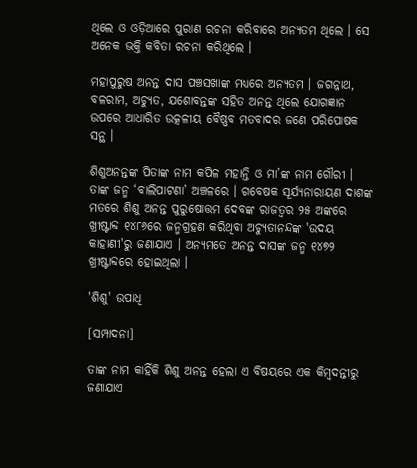ଥିଲେ ଓ ଓଡ଼ିଆରେ ପୁରାଣ ରଚନା କରିବାରେ ଅନ୍ୟତମ ଥିଲେ । ସେ ଅନେକ ଭକ୍ତି କବିତା ରଚନା କରିଥିଲେ ।

ମହାପୁରୁଷ ଅନନ୍ତ ଦାସ ପଞ୍ଚସଖାଙ୍କ ମଧ୍ୟରେ ଅନ୍ୟତମ । ଜଗନ୍ନାଥ, ବଳରାମ, ଅଚ୍ୟୁତ, ଯଶୋବନ୍ତଙ୍କ ସହିତ ଅନନ୍ତ ଥିଲେ ଯୋଗଜ୍ଞାନ ଉପରେ ଆଧାରିତ ଉତ୍କଳୀୟ ବୈଷ୍ଣବ ମତବାଦର ଜଣେ ପରିପୋଷକ ସନ୍ଥ ।

ଶିଶୁଅନନ୍ତଙ୍କ ପିତାଙ୍କ ନାମ କପିଳ ମହାନ୍ତି ଓ ମା’ଙ୍କ ନାମ ଗୌରୀ । ତାଙ୍କ ଜନ୍ମ ‘ବାଲିପାଟଣା’ ଅଞ୍ଚଳରେ । ଗବେଷକ ସୂର୍ଯ୍ୟନାରାୟଣ ଦାଶଙ୍କ ମତରେ ଶିଶୁ ଅନନ୍ତ ପୁରୁଷୋତ୍ତମ ଦେବଙ୍କ ରାଜତ୍ୱର ୨୫ ଅଙ୍କରେ ଖ୍ରୀଷ୍ଟାବ୍ଦ ୧୪୮୬ରେ ଜନ୍ମଗ୍ରହଣ କରିଥିବା ଅଚ୍ୟୁତାନନ୍ଦଙ୍କ 'ଉଦୟ କାହାଣୀ'ରୁ ଜଣାଯାଏ । ଅନ୍ୟମତେ ଅନନ୍ତ ଦାସଙ୍କ ଜନ୍ମ ୧୪୭୨ ଖ୍ରୀଷ୍ଟାବ୍ଦରେ ହୋଇଥିଲା ।

'ଶିଶୁ' ଉପାଧି

[ସମ୍ପାଦନା]

ତାଙ୍କ ନାମ କାହିଁକି ଶିଶୁ ଅନନ୍ତ ହେଲା ଏ ବିଷୟରେ ଏକ କିମ୍ବଦନ୍ତୀରୁ ଜଣାଯାଏ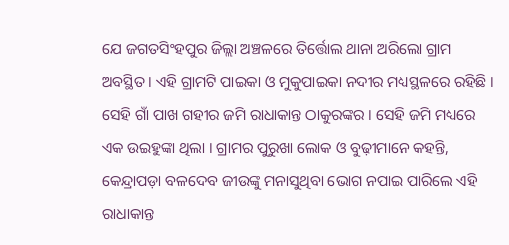ଯେ ଜଗତସିଂହପୁର ଜିଲ୍ଲା ଅଞ୍ଚଳରେ ତିର୍ତ୍ତୋଲ ଥାନା ଅରିଲୋ ଗ୍ରାମ ଅବସ୍ଥିତ । ଏହି ଗ୍ରାମଟି ପାଇକା ଓ ମୁକୁପାଇକା ନଦୀର ମଧ୍ୟସ୍ଥଳରେ ରହିଛି । ସେହି ଗାଁ ପାଖ ଗହୀର ଜମି ରାଧାକାନ୍ତ ଠାକୁରଙ୍କର । ସେହି ଜମି ମଧ୍ୟରେ ଏକ ଉଇହୁଙ୍କା ଥିଲା । ଗ୍ରାମର ପୁରୁଖା ଲୋକ ଓ ବୁଢ଼ୀମାନେ କହନ୍ତି, କେନ୍ଦ୍ରାପଡ଼ା ବଳଦେବ ଜୀଉଙ୍କୁ ମନାସୁଥିବା ଭୋଗ ନପାଇ ପାରିଲେ ଏହି ରାଧାକାନ୍ତ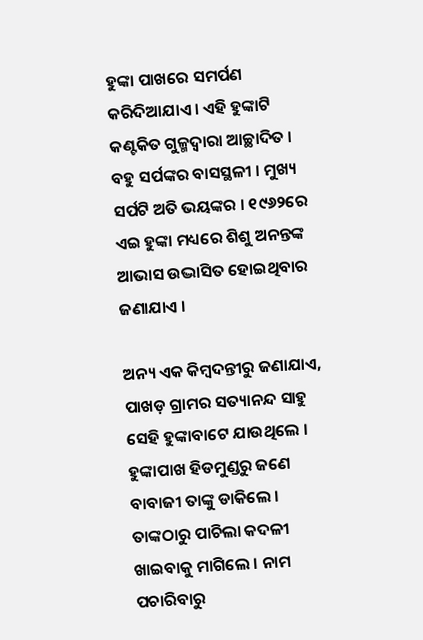ହୁଙ୍କା ପାଖରେ ସମର୍ପଣ କରିଦିଆଯାଏ । ଏହି ହୁଙ୍କାଟି କଣ୍ଟକିତ ଗୁଳ୍ମଦ୍ୱାରା ଆଚ୍ଛାଦିତ । ବହୁ ସର୍ପଙ୍କର ବାସସ୍ଥଳୀ । ମୁଖ୍ୟ ସର୍ପଟି ଅତି ଭୟଙ୍କର । ୧୯୬୨ରେ ଏଇ ହୁଙ୍କା ମଧ୍ୟରେ ଶିଶୁ ଅନନ୍ତଙ୍କ ଆଭାସ ଉଦ୍ଭାସିତ ହୋଇଥିବାର ଜଣାଯାଏ ।

ଅନ୍ୟ ଏକ କିମ୍ବଦନ୍ତୀରୁ ଜଣାଯାଏ, ପାଖଡ଼ ଗ୍ରାମର ସତ୍ୟାନନ୍ଦ ସାହୁ ସେହି ହୁଙ୍କାବାଟେ ଯାଉଥିଲେ । ହୁଙ୍କାପାଖ ହିଡମୁଣ୍ଡରୁ ଜଣେ ବାବାଜୀ ତାଙ୍କୁ ଡାକିଲେ । ତାଙ୍କଠାରୁ ପାଚିଲା କଦଳୀ ଖାଇବାକୁ ମାଗିଲେ । ନାମ ପଚାରିବାରୁ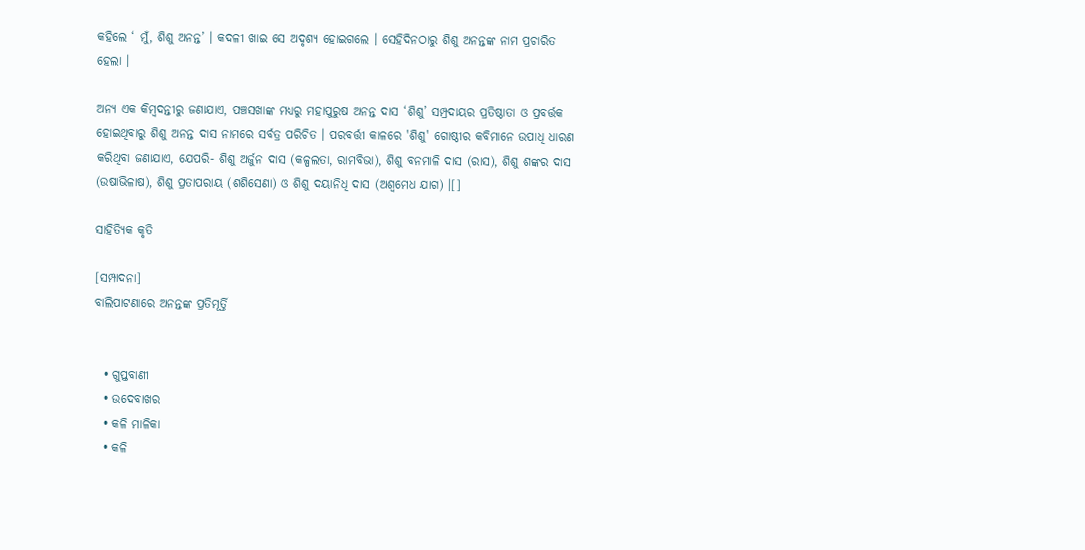କହିଲେ ‘ ମୁଁ, ଶିଶୁ ଅନନ୍ତ’ । କଦଳୀ ଖାଇ ସେ ଅଦୃଶ୍ୟ ହୋଇଗଲେ । ସେହିଦିନଠାରୁ ଶିଶୁ ଅନନ୍ତଙ୍କ ନାମ ପ୍ରଚାରିତ ହେଲା ।

ଅନ୍ୟ ଏକ କିମ୍ବଦନ୍ତୀରୁ ଜଣାଯାଏ, ପଞ୍ଚସଖାଙ୍କ ମଧ୍ୟରୁ ମହାପୁରୁଷ ଅନନ୍ତ ଦାସ ‘ଶିଶୁ’ ସମ୍ପ୍ରଦାୟର ପ୍ରତିଷ୍ଠାତା ଓ ପ୍ରବର୍ତ୍ତକ ହୋଇଥିବାରୁ ଶିଶୁ ଅନନ୍ତ ଦାସ ନାମରେ ସର୍ବତ୍ର ପରିଚିତ । ପରବର୍ତ୍ତୀ କାଳରେ 'ଶିଶୁ' ଗୋଷ୍ଠୀର କବିମାନେ ଉପାଧି ଧାରଣ କରିଥିବା ଜଣାଯାଏ, ଯେପରି- ଶିଶୁ ଅର୍ଜୁନ ଦାସ (କଳ୍ପଲତା, ରାମବିଭା), ଶିଶୁ ବନମାଳି ଦାସ (ରାସ), ଶିଶୁ ଶଙ୍କର ଦାସ (ଉଷାଭିଳାଷ), ଶିଶୁ ପ୍ରତାପରାୟ (ଶଶିସେଣା) ଓ ଶିଶୁ ଦୟାନିଧି ଦାସ (ଅଶ୍ୱମେଧ ଯାଗ) ।[]

ସାହିତ୍ୟିକ କୃତି

[ସମ୍ପାଦନା]
ବାଲିପାଟଣାରେ ଅନନ୍ତଙ୍କ ପ୍ରତିମୂର୍ତ୍ତି


  • ଗୁପ୍ତବାଣୀ
  • ଉଦେବାଖର
  • କଳି ମାଳିକା
  • କଳି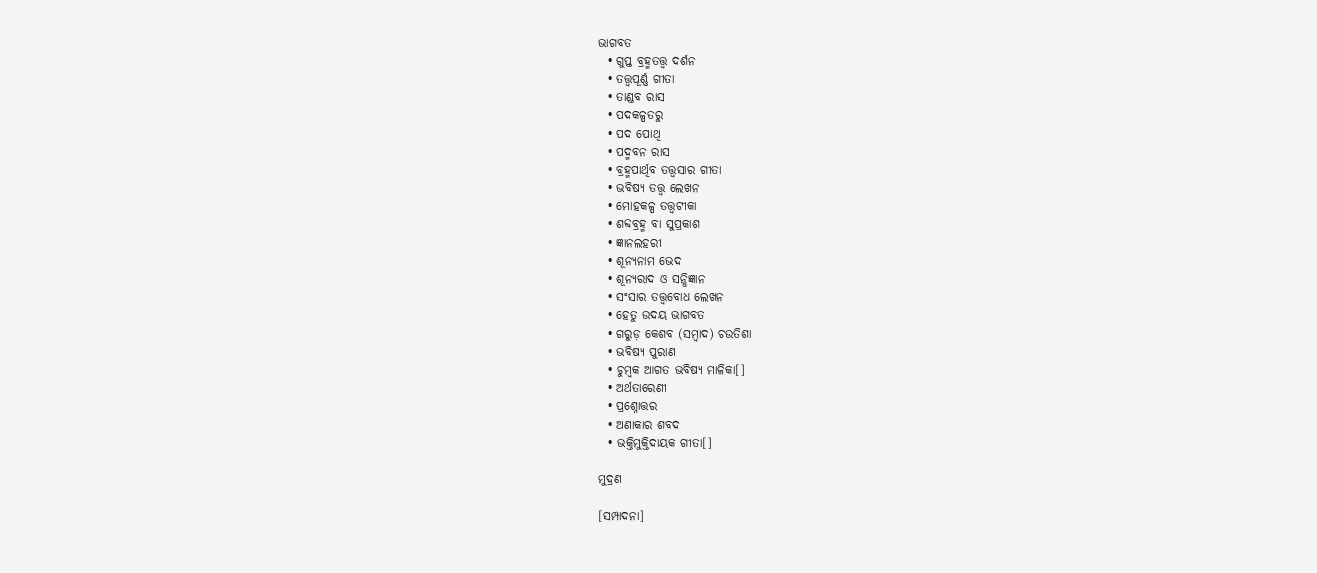ଭାଗବତ
  • ଗୁପ୍ତ ବ୍ରହ୍ମତତ୍ତ୍ୱ ଦର୍ଶନ
  • ତତ୍ତ୍ୱପୂର୍ଣ୍ଣ ଗୀତା
  • ତାଣ୍ଡବ ରାସ
  • ପଦକଳ୍ପତରୁ
  • ପଦ ପୋଥି
  • ପଦ୍ମବନ ରାସ
  • ବ୍ରହ୍ମପାର୍ଥିବ ତତ୍ତ୍ୱସାର ଗୀତା
  • ଭବିଷ୍ୟ ତତ୍ତ୍ୱ ଲେଖନ
  • ମୋହକଳ୍ପ ତତ୍ତ୍ୱଟୀକା
  • ଶବ୍ଦବ୍ରହ୍ମ ବା ସୁପ୍ରକାଶ
  • ଜ୍ଞାନଲହରୀ
  • ଶୂନ୍ୟନାମ ଭେଦ
  • ଶୂନ୍ୟରାଦ ଓ ସନ୍ଧିଜ୍ଞାନ
  • ସଂସାର ତତ୍ତ୍ୱବୋଧ ଲେଖନ
  • ହେତୁ ଉଦୟ ଭାଗବତ
  • ଗରୁଡ଼ କେଶବ (ସମ୍ବାଦ) ଚଉତିଶା
  • ଭବିଷ୍ୟ ପୁରାଣ
  • ଚୁମ୍ବକ ଆଗତ ଭବିଷ୍ୟ ମାଳିକା[]
  • ଅର୍ଥତାରେଣୀ
  • ପ୍ରଶ୍ନୋତ୍ତର
  • ଅଣାକାର ଶବଦ
  • ଭକ୍ତିମୁକ୍ତିଦାୟକ ଗୀତା[]

ମୁଦ୍ରଣ

[ସମ୍ପାଦନା]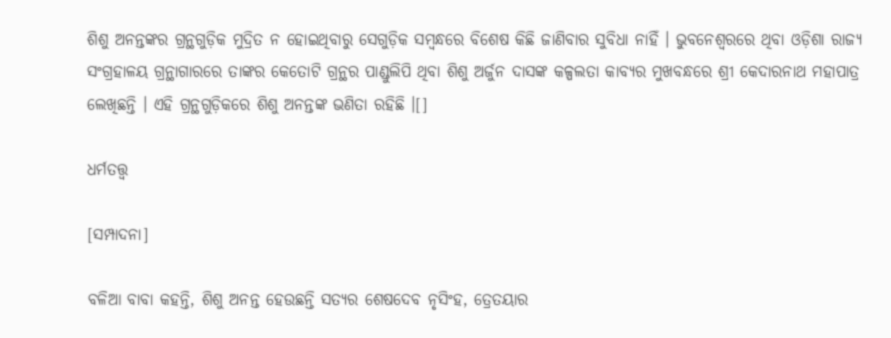ଶିଶୁ ଅନନ୍ତଙ୍କର ଗ୍ରନ୍ଥଗୁଡ଼ିକ ମୁଦ୍ରିତ ନ ହୋଇଥିବାରୁ ସେଗୁଡ଼ିକ ସମ୍ବନ୍ଧରେ ବିଶେଷ କିଛି ଜାଣିବାର ସୁବିଧା ନାହିଁ । ଭୁବନେଶ୍ୱରରେ ଥିବା ଓଡ଼ିଶା ରାଜ୍ୟ ସଂଗ୍ରହାଳୟ ଗ୍ରନ୍ଥାଗାରରେ ତାଙ୍କର କେତୋଟି ଗ୍ରନ୍ଥର ପାଣ୍ଡୁଲିପି ଥିବା ଶିଶୁ ଅର୍ଜୁନ ଦାସଙ୍କ କଳ୍ପଲତା କାବ୍ୟର ମୁଖବନ୍ଧରେ ଶ୍ରୀ କେଦାରନାଥ ମହାପାତ୍ର ଲେଖିଛନ୍ତି । ଏହି ଗ୍ରନ୍ଥଗୁଡ଼ିକରେ ଶିଶୁ ଅନନ୍ତଙ୍କ ଭଣିତା ରହିଛି ।[]

ଧର୍ମତତ୍ତ୍ୱ

[ସମ୍ପାଦନା]

ବଳିଆ ବାବା କହନ୍ତି, ଶିଶୁ ଅନନ୍ତ ହେଉଛନ୍ତି ସତ୍ୟର ଶେଷଦେବ ନୃସିଂହ, ତ୍ରେତୟାର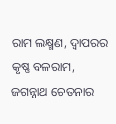ରାମ ଲକ୍ଷ୍ମଣ, ଦ୍ୱାପରର କୃଷ୍ଣ ବଳରାମ, ଜଗନ୍ନାଥ ଚେତନାର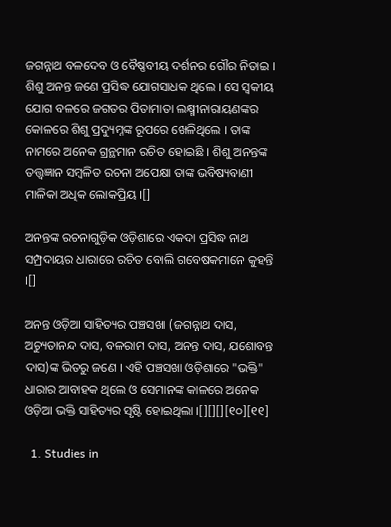ଜଗନ୍ନାଥ ବଳଦେବ ଓ ବୈଷ୍ଣବୀୟ ଦର୍ଶନର ଗୌର ନିତାଇ । ଶିଶୁ ଅନନ୍ତ ଜଣେ ପ୍ରସିଦ୍ଧ ଯୋଗସାଧକ ଥିଲେ । ସେ ସ୍ୱକୀୟ ଯୋଗ ବଳରେ ଜଗତର ପିତାମାତା ଲକ୍ଷ୍ମୀନାରାୟଣଙ୍କର କୋଳରେ ଶିଶୁ ପ୍ରଦ୍ୟୁମ୍ନଙ୍କ ରୂପରେ ଖେଳିଥିଲେ । ତାଙ୍କ ନାମରେ ଅନେକ ଗ୍ରନ୍ଥମାନ ରଚିତ ହୋଇଛି । ଶିଶୁ ଅନନ୍ତଙ୍କ ତତ୍ତ୍ୱଜ୍ଞାନ ସମ୍ବଳିତ ରଚନା ଅପେକ୍ଷା ତାଙ୍କ ଭବିଷ୍ୟବାଣୀ ମାଳିକା ଅଧିକ ଲୋକପ୍ରିୟ ।[]

ଅନନ୍ତଙ୍କ ରଚନାଗୁଡ଼ିକ ଓଡ଼ିଶାରେ ଏକଦା ପ୍ରସିଦ୍ଧ ନାଥ ସମ୍ପ୍ରଦାୟର ଧାରାରେ ରଚିତ ବୋଲି ଗବେଷକମାନେ କୁହନ୍ତି ।[]

ଅନନ୍ତ ଓଡ଼ିଆ ସାହିତ୍ୟର ପଞ୍ଚସଖା (ଜଗନ୍ନାଥ ଦାସ, ଅଚ୍ୟୁତାନନ୍ଦ ଦାସ, ବଳରାମ ଦାସ, ଅନନ୍ତ ଦାସ, ଯଶୋବନ୍ତ ଦାସ)ଙ୍କ ଭିତରୁ ଜଣେ । ଏହି ପଞ୍ଚସଖା ଓଡ଼ିଶାରେ "ଭକ୍ତି" ଧାରାର ଆବାହକ ଥିଲେ ଓ ସେମାନଙ୍କ କାଳରେ ଅନେକ ଓଡ଼ିଆ ଭକ୍ତି ସାହିତ୍ୟର ସୃଷ୍ଟି ହୋଇଥିଲା ।[][][][୧୦][୧୧]

  1. Studies in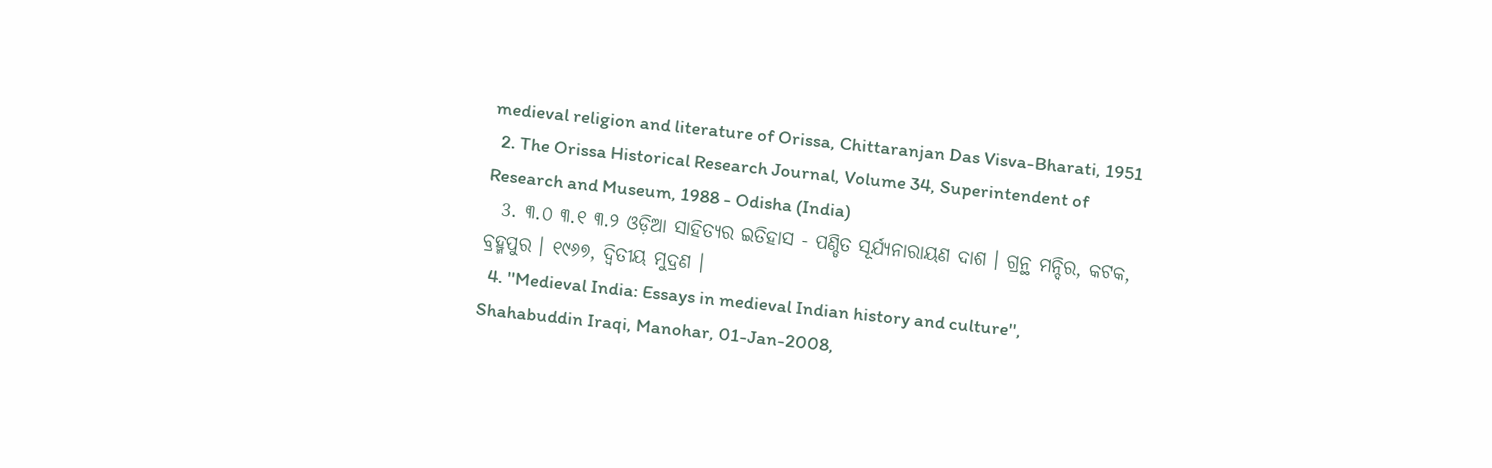medieval religion and literature of Orissa, Chittaranjan Das Visva-Bharati, 1951
  2. The Orissa Historical Research Journal, Volume 34, Superintendent of Research and Museum, 1988 - Odisha (India)
  3. ୩.୦ ୩.୧ ୩.୨ ଓଡ଼ିଆ ସାହିତ୍ୟର ଇତିହାସ - ପଣ୍ଡିତ ସୂର୍ଯ୍ୟନାରାୟଣ ଦାଶ । ଗ୍ରନ୍ଥ ମନ୍ଦିର, କଟକ, ବ୍ରହ୍ମପୁର । ୧୯୬୭, ଦ୍ୱିତୀୟ ମୁଦ୍ରଣ ।
  4. ''Medieval India: Essays in medieval Indian history and culture'', Shahabuddin Iraqi, Manohar, 01-Jan-2008,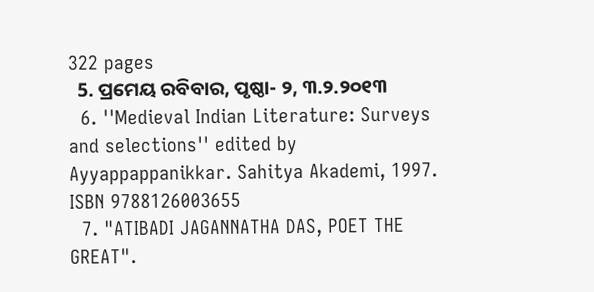322 pages
  5. ପ୍ରମେୟ ରବିବାର, ପୃଷ୍ଠା- ୨, ୩.୨.୨୦୧୩
  6. ''Medieval Indian Literature: Surveys and selections'' edited by Ayyappappanikkar. Sahitya Akademi, 1997. ISBN 9788126003655
  7. "ATIBADI JAGANNATHA DAS, POET THE GREAT".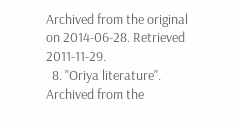Archived from the original on 2014-06-28. Retrieved 2011-11-29.
  8. "Oriya literature". Archived from the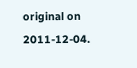original on 2011-12-04.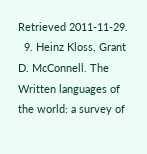Retrieved 2011-11-29.
  9. Heinz Kloss, Grant D. McConnell. The Written languages of the world: a survey of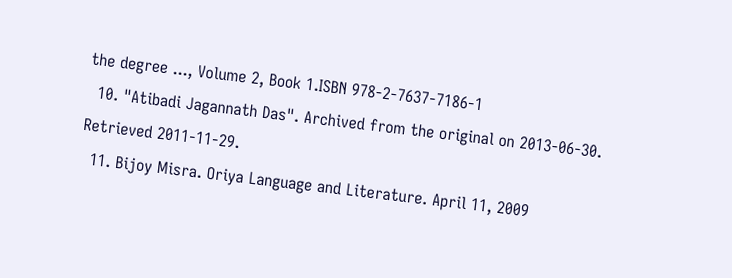the degree ..., Volume 2, Book 1.ISBN 978-2-7637-7186-1
  10. "Atibadi Jagannath Das". Archived from the original on 2013-06-30. Retrieved 2011-11-29.
  11. Bijoy Misra. Oriya Language and Literature. April 11, 2009